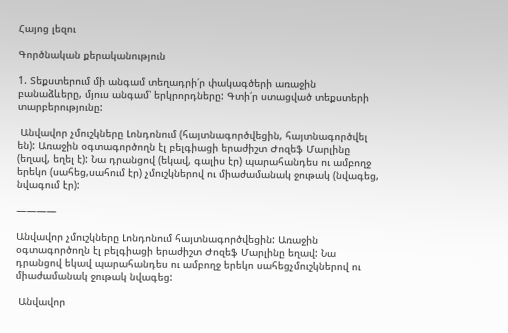Հայոց լեզու

Գործնական քերականություն

1. Տեքստերում մի անգամ տեղադրի՛ր փակագծերի առաջին բանաձևերը, մյուս անգամ՝ երկրորդները: Գտի՛ր ստացված տեքստերի տարբերությունը:

 Անվավոր չմուշկները Լոնդոնում (հայտնագործվեցին, հայտնագործվել են): Առաջին օգտագործողն էլ բելգիացի երաժիշտ Ժոզեֆ Մարլինը (եղավ, եղել է): Նա դրանցով (եկավ, գալիս էր) պարահանդես ու ամբողջ երեկո (սահեց,սահում էր) չմուշկներով ու միաժամանակ ջութակ (նվագեց, նվագում էր):

————

Անվավոր չմուշկները Լոնդոնում հայտնագործվեցին: Առաջին օգտագործողն էլ բելգիացի երաժիշտ Ժոզեֆ Մարլինը եղավ: Նա դրանցով եկավ պարահանդես ու ամբողջ երեկո սահեցչմուշկներով ու միաժամանակ ջութակ նվագեց:

 Անվավոր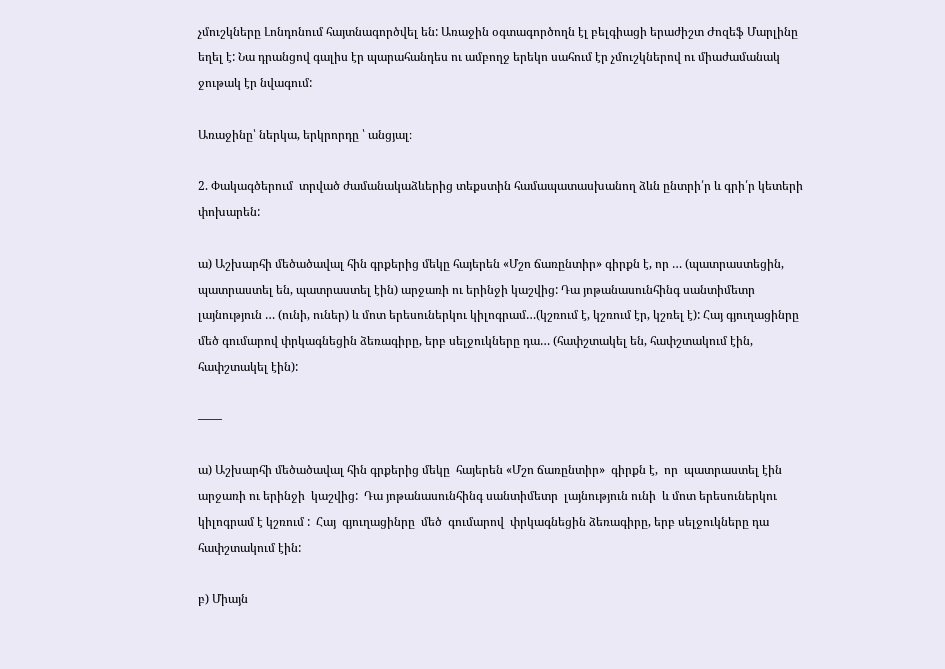չմուշկները Լոնդոնում հայտնագործվել են: Առաջին օգտագործողն էլ բելգիացի երաժիշտ Ժոզեֆ Մարլինը եղել է: Նա դրանցով գալիս էր պարահանդես ու ամբողջ երեկո սահում էր չմուշկներով ու միաժամանակ ջութակ էր նվագում:

Առաջինը՝ ներկա, երկրորդը ՝ անցյալ։

2. Փակագծերում  տրված ժամանակաձևերից տեքստին համապատասխանող ձևն ընտրի՛ր և գրի՛ր կետերի փոխարեն:

ա) Աշխարհի մեծածավալ հին գրքերից մեկը հայերեն «Մշո ճառընտիր» գիրքն է, որ … (պատրաստեցին, պատրաստել են, պատրաստել էին) արջառի ու երինջի կաշվից: Դա յոթանասունհինգ սանտիմետր լայնություն … (ունի, ուներ) և մոտ երեսուներկու կիլոգրամ…(կշռում է, կշռում էր, կշռել է): Հայ գյուղացինրը մեծ գումարով փրկագնեցին ձեռագիրը, երբ սելջուկները դա… (հափշտակել են, հափշտակում էին, հափշտակել էին):

——

ա) Աշխարհի մեծածավալ հին գրքերից մեկը  հայերեն «Մշո ճառընտիր»  գիրքն է,  որ  պատրաստել էին  արջառի ու երինջի  կաշվից:  Դա յոթանասունհինգ սանտիմետր  լայնություն ունի  և մոտ երեսուներկու կիլոգրամ է կշռում :  Հայ  գյուղացինրը  մեծ  գումարով  փրկագնեցին ձեռագիրը, երբ սելջուկները դա հափշտակում էին:

բ) Միայն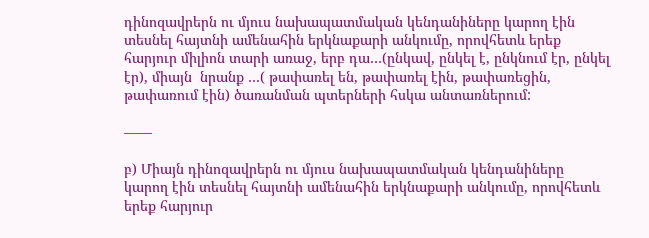դինոզավրերն ու մյուս նախապատմական կենդանիները կարող էին տեսնել հայտնի ամենահին երկնաքարի անկումը, որովհետև երեք հարյուր միլիոն տարի առաջ, երբ դա…(ընկավ, ընկել է, ընկնում էր, ընկել էր), միայն  նրանք …( թափառել են, թափառել էին, թափառեցին, թափառում էին) ծառանման պտերների հսկա անտառներում:

——

բ) Միայն դինոզավրերն ու մյուս նախապատմական կենդանիները կարող էին տեսնել հայտնի ամենահին երկնաքարի անկումը, որովհետև երեք հարյուր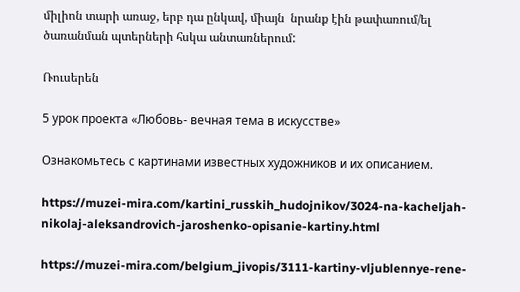միլիոն տարի առաջ, երբ դա ընկավ, միայն  նրանք էին թափառում/ել ծառանման պտերների հսկա անտառներում:

Ռուսերեն

5 урок проекта «Любовь- вечная тема в искусстве»

Ознакомьтесь с картинами известных художников и их описанием.

https://muzei-mira.com/kartini_russkih_hudojnikov/3024-na-kacheljah-nikolaj-aleksandrovich-jaroshenko-opisanie-kartiny.html

https://muzei-mira.com/belgium_jivopis/3111-kartiny-vljublennye-rene-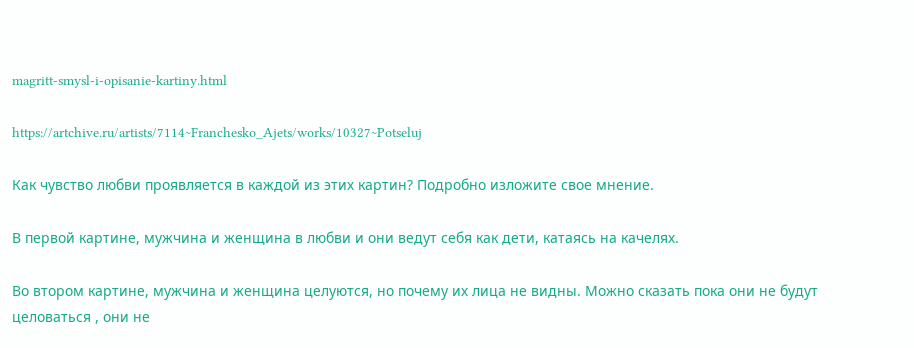magritt-smysl-i-opisanie-kartiny.html

https://artchive.ru/artists/7114~Franchesko_Ajets/works/10327~Potseluj

Как чувство любви проявляется в каждой из этих картин? Подробно изложите свое мнение.

В первой картине, мужчина и женщина в любви и они ведут себя как дети, катаясь на качелях.

Во втором картине, мужчина и женщина целуются, но почему их лица не видны. Можно сказать пока они не будут целоваться , они не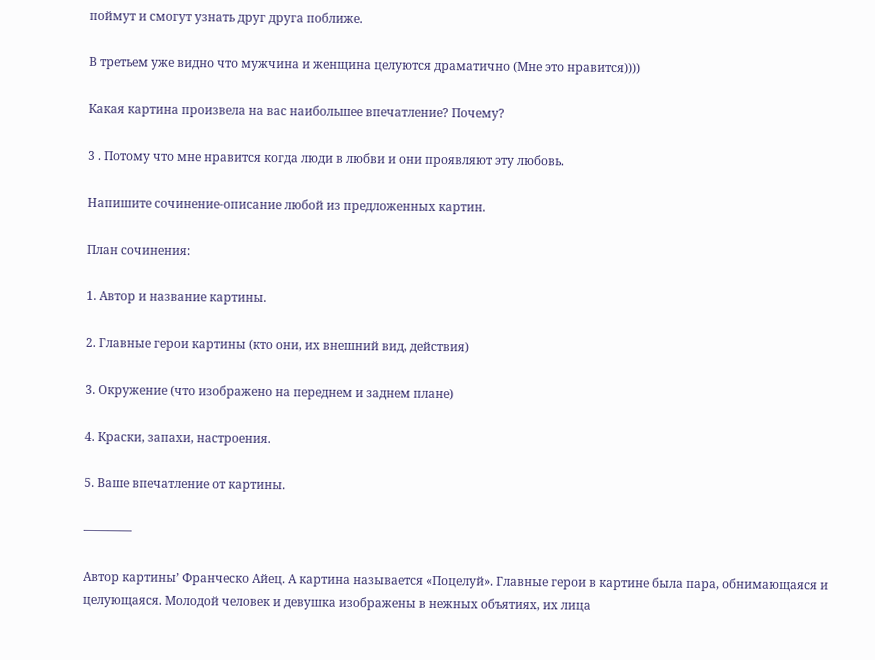поймут и смогут узнать друг друга поближе.

В третьем уже видно что мужчина и женщина целуются драматично (Мне это нравится))))

Какая картина произвела на вас наибольшее впечатление? Почему?

3 . Потому что мне нравится когда люди в любви и они проявляют эту любовь.

Напишите сочинение-описание любой из предложенных картин.

План сочинения:

1. Автор и название картины.

2. Главные герои картины (кто они, их внешний вид, действия)

3. Окружение (что изображено на переднем и заднем плане)

4. Краски, запахи, настроения.

5. Ваше впечатление от картины.

————

Автор картины’ Франческо Айец. А картина называется «Поцелуй». Главные герои в картине была пара, обнимающаяся и целующаяся. Молодой человек и девушка изображены в нежных объятиях, их лица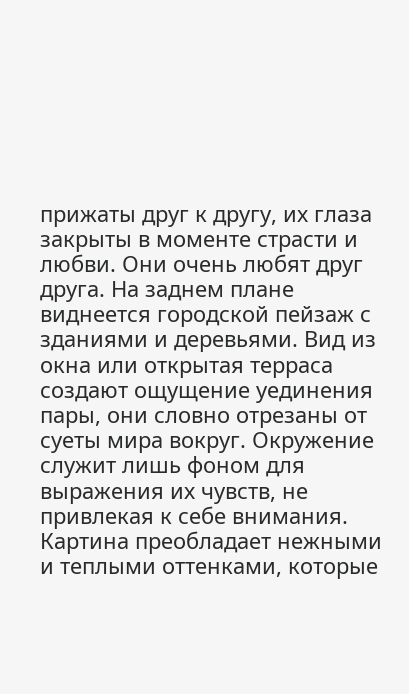прижаты друг к другу, их глаза закрыты в моменте страсти и любви. Они очень любят друг друга. На заднем плане виднеется городской пейзаж с зданиями и деревьями. Вид из окна или открытая терраса создают ощущение уединения пары, они словно отрезаны от суеты мира вокруг. Окружение служит лишь фоном для выражения их чувств, не привлекая к себе внимания. Картина преобладает нежными и теплыми оттенками, которые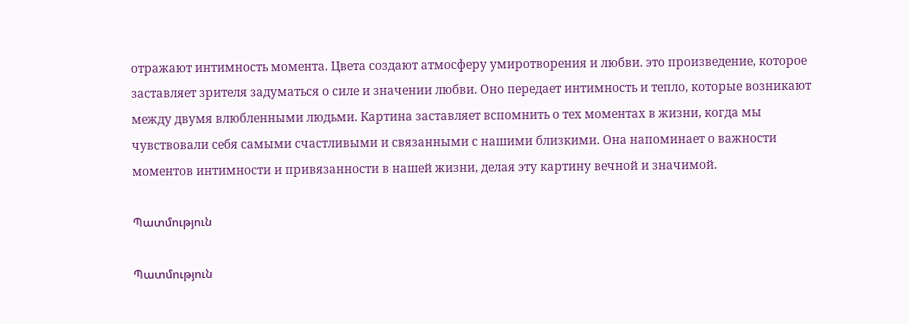отражают интимность момента. Цвета создают атмосферу умиротворения и любви. это произведение, которое заставляет зрителя задуматься о силе и значении любви. Оно передает интимность и тепло, которые возникают между двумя влюбленными людьми. Картина заставляет вспомнить о тех моментах в жизни, когда мы чувствовали себя самыми счастливыми и связанными с нашими близкими. Она напоминает о важности моментов интимности и привязанности в нашей жизни, делая эту картину вечной и значимой.

Պատմություն

Պատմություն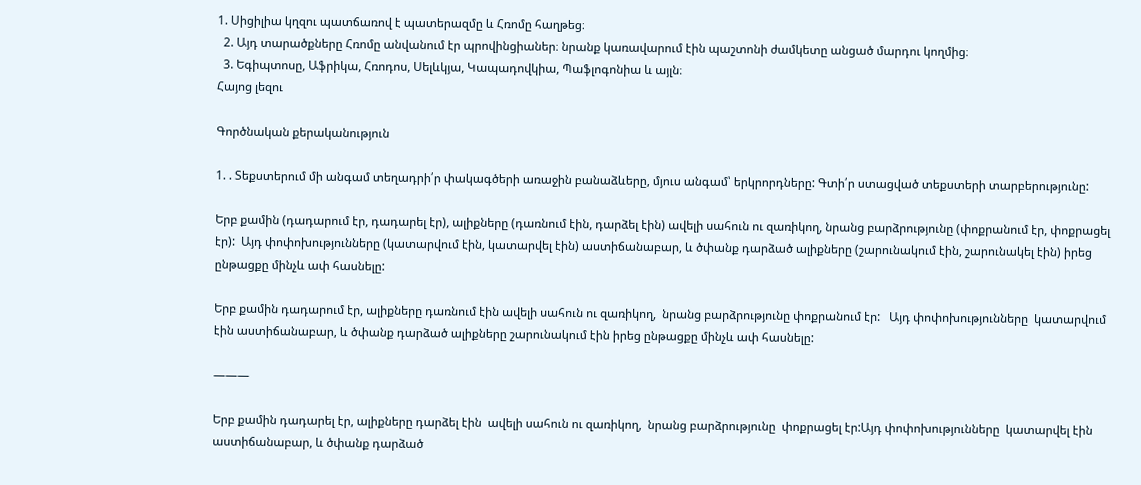1. Սիցիլիա կղզու պատճառով է պատերազմը և Հռոմը հաղթեց։
  2. Այդ տարածքները Հռոմը անվանում էր պրովինցիաներ։ նրանք կառավարում էին պաշտոնի ժամկետը անցած մարդու կողմից։
  3. Եգիպտոսը, Աֆրիկա, Հռոդոս, Սելևկյա, Կապադովկիա, Պաֆլոգոնիա և այլն։
Հայոց լեզու

Գործնական քերականություն

1. . Տեքստերում մի անգամ տեղադրի՛ր փակագծերի առաջին բանաձևերը, մյուս անգամ՝ երկրորդները: Գտի՛ր ստացված տեքստերի տարբերությունը:

Երբ քամին (դադարում էր, դադարել էր), ալիքները (դառնում էին, դարձել էին) ավելի սահուն ու զառիկող, նրանց բարձրությունը (փոքրանում էր, փոքրացել էր):  Այդ փոփոխությունները (կատարվում էին, կատարվել էին) աստիճանաբար, և ծփանք դարձած ալիքները (շարունակում էին, շարունակել էին) իրեց ընթացքը մինչև ափ հասնելը:

Երբ քամին դադարում էր, ալիքները դառնում էին ավելի սահուն ու զառիկող,  նրանց բարձրությունը փոքրանում էր:   Այդ փոփոխությունները  կատարվում էին աստիճանաբար, և ծփանք դարձած ալիքները շարունակում էին իրեց ընթացքը մինչև ափ հասնելը:

———

Երբ քամին դադարել էր, ալիքները դարձել էին  ավելի սահուն ու զառիկող,  նրանց բարձրությունը  փոքրացել էր:Այդ փոփոխությունները  կատարվել էին աստիճանաբար, և ծփանք դարձած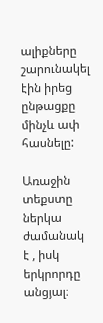ալիքները շարունակել էին իրեց ընթացքը մինչև ափ հասնելը:

Առաջին տեքստը ներկա ժամանակ է , իսկ երկրորդը անցյալ։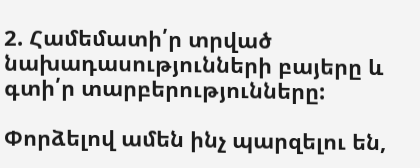2. Համեմատի՛ր տրված նախադասությունների բայերը և գտի՛ր տարբերությունները:

Փորձելով ամեն ինչ պարզելու են,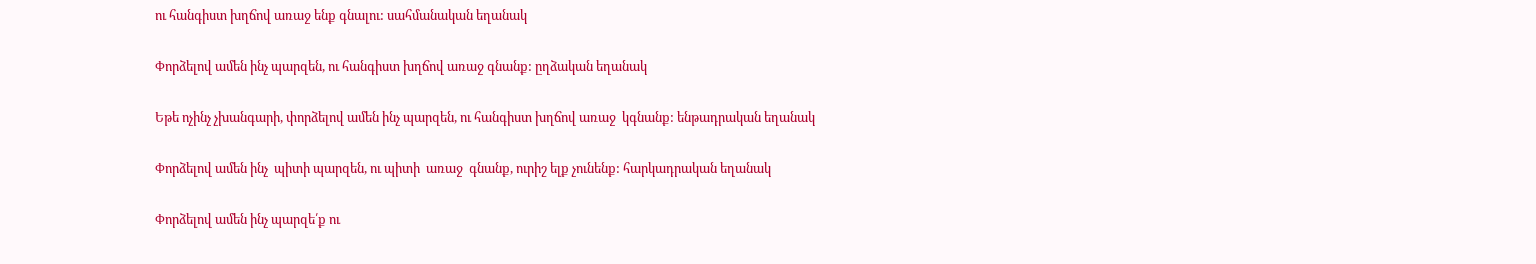ու հանգիստ խղճով առաջ ենք գնալու: սահմանական եղանակ


Փորձելով ամեն ինչ պարզեն, ու հանգիստ խղճով առաջ գնանք: ըղձական եղանակ


Եթե ոչինչ չխանգարի, փորձելով ամեն ինչ պարզեն, ու հանգիստ խղճով առաջ  կգնանք: ենթադրական եղանակ


Փորձելով ամեն ինչ  պիտի պարզեն, ու պիտի  առաջ  գնանք, ուրիշ ելք չունենք: հարկադրական եղանակ


Փորձելով ամեն ինչ պարզե՛ք ու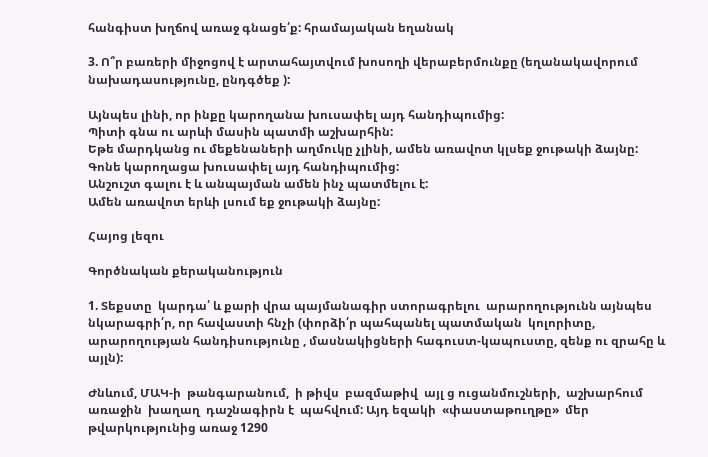հանգիստ խղճով առաջ գնացե՛ք: հրամայական եղանակ

3. Ո՞ր բառերի միջոցով է արտահայտվում խոսողի վերաբերմունքը (եղանակավորում նախադասությունը, ընդգծեք ):

Այնպես լինի, որ ինքը կարողանա խուսափել այդ հանդիպումից:
Պիտի գնա ու արևի մասին պատմի աշխարհին:
Եթե մարդկանց ու մեքենաների աղմուկը չլինի, ամեն առավոտ կլսեք ջութակի ձայնը:
Գոնե կարողացա խուսափել այդ հանդիպումից:
Անշուշտ գալու է և անպայման ամեն ինչ պատմելու է:
Ամեն առավոտ երևի լսում եք ջութակի ձայնը:

Հայոց լեզու

Գործնական քերականություն

1. Տեքստը  կարդա՛ և քարի վրա պայմանագիր ստորագրելու  արարողությունն այնպես նկարագրի՛ր, որ հավաստի հնչի (փորձի՛ր պահպանել պատմական  կոլորիտը, արարողության հանդիսությունը , մասնակիցների հագուստ-կապուստը, զենք ու զրահը և այլն):

Ժնևում, ՄԱԿ-ի  թանգարանում,  ի թիվս  բազմաթիվ  այլ ց ուցանմուշների,  աշխարհում  առաջին  խաղաղ  դաշնագիրն է  պահվում: Այդ եզակի  «փաստաթուղթը»  մեր  թվարկությունից առաջ 1290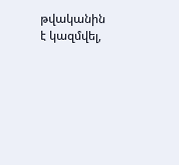թվականին է կազմվել,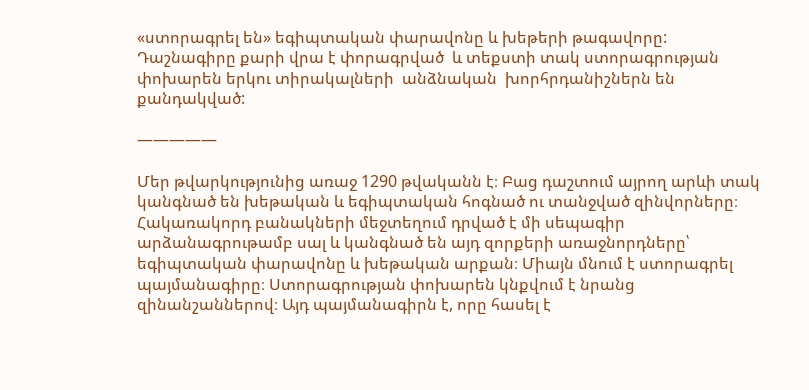«ստորագրել են» եգիպտական փարավոնը և խեթերի թագավորը:  Դաշնագիրը քարի վրա է փորագրված  և տեքստի տակ ստորագրության  փոխարեն երկու տիրակալների  անձնական  խորհրդանիշներն են քանդակված:

—————

Մեր թվարկությունից առաջ 1290 թվականն է։ Բաց դաշտում այրող արևի տակ կանգնած են խեթական և եգիպտական հոգնած ու տանջված զինվորները։ Հակառակորդ բանակների մեջտեղում դրված է մի սեպագիր արձանագրութամբ սալ և կանգնած են այդ զորքերի առաջնորդները՝ եգիպտական փարավոնը և խեթական արքան։ Միայն մնում է ստորագրել պայմանագիրը։ Ստորագրության փոխարեն կնքվում է նրանց զինանշաններով։ Այդ պայմանագիրն է, որը հասել է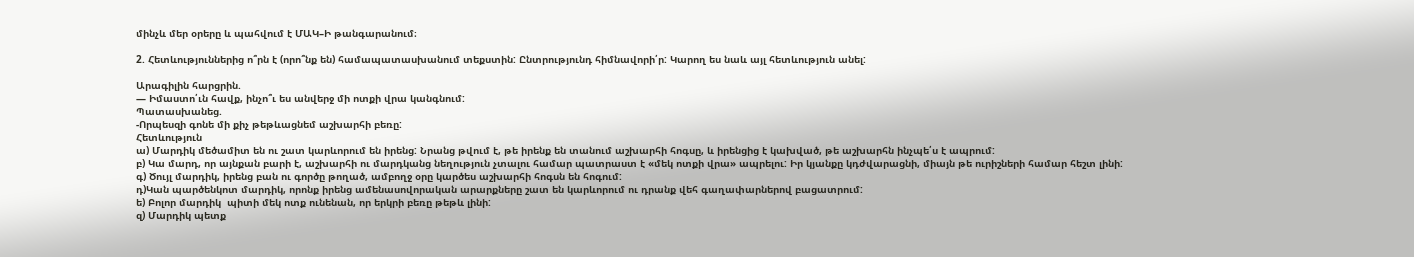մինչև մեր օրերը և պահվում է ՄԱԿ–Ի թանգարանում։

2. Հետևություններից ո՞րն է (որո՞նք են) համապատասխանում տեքստին: Ընտրությունդ հիմնավորի՛ր: Կարող ես նաև այլ հետևություն անել:

Արագիլին հարցրին.
— Իմաստո՛ւն հավք, ինչո՞ւ ես անվերջ մի ոտքի վրա կանգնում:
Պատասխանեց.
-Որպեսզի գոնե մի քիչ թեթևացնեմ աշխարհի բեռը:
Հետևություն
ա) Մարդիկ մեծամիտ են ու շատ կարևորում են իրենց: Նրանց թվում է, թե իրենք են տանում աշխարհի հոգսը, և իրենցից է կախված, թե աշխարհն ինչպե՛ս է ապրում:
բ) Կա մարդ, որ այնքան բարի է, աշխարհի ու մարդկանց նեղություն չտալու համար պատրաստ է «մեկ ոտքի վրա» ապրելու: Իր կյանքը կդժվարացնի, միայն թե ուրիշների համար հեշտ լինի:
գ) Ծույլ մարդիկ, իրենց բան ու գործը թողած, ամբողջ օրը կարծես աշխարհի հոգսն են հոգում:
դ)Կան պարծենկոտ մարդիկ, որոնք իրենց ամենասովորական արարքները շատ են կարևորում ու դրանք վեհ գաղափարներով բացատրում:
ե) Բոլոր մարդիկ  պիտի մեկ ոտք ունենան, որ երկրի բեռը թեթև լինի:
զ) Մարդիկ պետք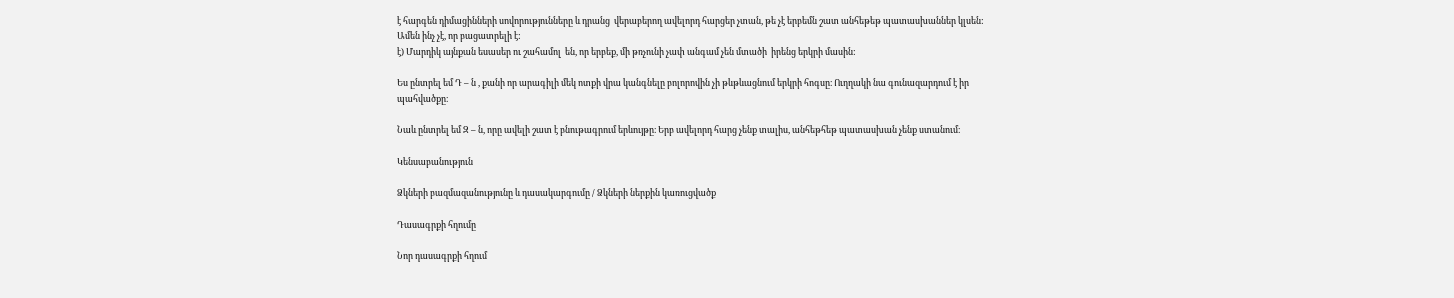է հարգեն դիմացինների սովորությունները և դրանց  վերաբերող ավելորդ հարցեր չտան, թե չէ երբեմն շատ անհեթեթ պատասխաններ կլսեն: Ամեն ինչ չէ, որ բացատրելի է:
է) Մարդիկ այնքան եսասեր ու շահամոլ  են, որ երբեք, մի թռչունի չափ անգամ չեն մտածի  իրենց երկրի մասին:

Ես ընտրել եմ Դ – ն , քանի որ արագիլի մեկ ոտքի վրա կանգնելը բոլորովին չի թևթևացնում երկրի հոգսը։ Ուղղակի նա գունազարդում է իր պահվածքը։

Նաև ընտրել եմ Զ – ն, որը ավելի շատ է բնութագրում երևույթը։ Երբ ավելորդ հարց չենք տալիս, անհեթհեթ պատասխան չենք ստանում։

Կենսաբանություն

Ձկների բազմազանությունը և դասակարգումը / Ձկների ներքին կառուցվածք

Դասագրքի հղումը

Նոր դասագրքի հղում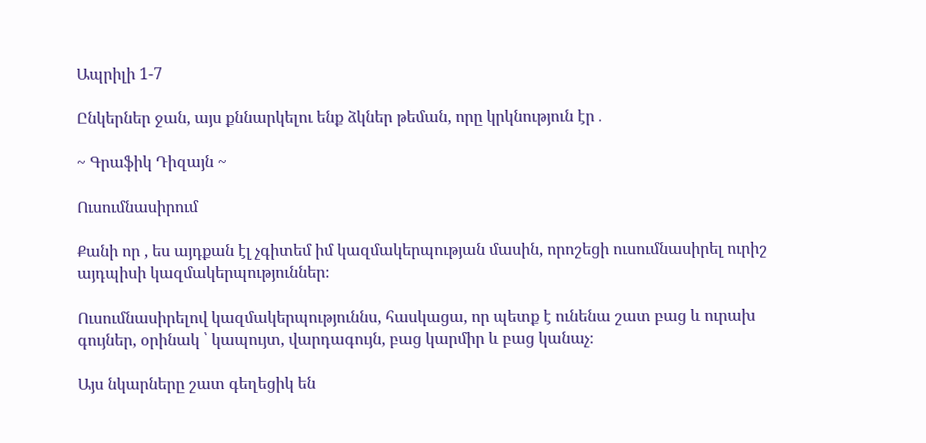Ապրիլի 1-7

Ընկերներ ջան, այս քննարկելու ենք ձկներ թեման, որը կրկնություն էր․

~ Գրաֆիկ Դիզայն ~

Ուսումնասիրում

Քանի որ , ես այդքան էլ չգիտեմ իմ կազմակերպության մասին, որոշեցի ուսումնասիրել ուրիշ այդպիսի կազմակերպություններ։

Ուսումնասիրելով կազմակերպություննս, հասկացա, որ պետք է ունենա շատ բաց և ուրախ գույներ, օրինակ ՝ կապույտ, վարդագույն, բաց կարմիր և բաց կանաչ։

Այս նկարները շատ գեղեցիկ են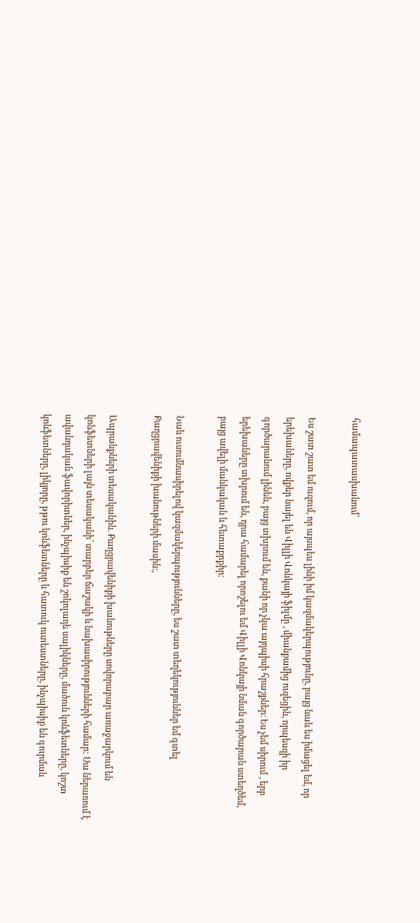համապատասխանում՝

Ես շատ շատ եմ ուզում, որ այսպես լինի իմ կազմակերպությունը, բայց նաև ես իմացել եմ, որ երեխաները, ովքեր նայել են Վիլլի Վոնկայի ֆիլմը , միանքամից ուզեցին, որպեսզի իր գործարանում լինեն, բայց տխրում են, քանի որ չկա այդպիսի հրաշքներ։ Ես չեմ սիրում , երբ երեխաները տխրում են, դրա համարել որոշելու եմ Վիլլի Վոնկայի նման գործարան ստեղծեմ, բայց ավելի մանկական և հետաքրքիր։

Նաև ուսումնասիրելով կազմակերպությունները, ես շատ տեղեկություններ եմ գտել Քաղցրավենիքի խանութների մասին։,

Ապրանքների տեսականին. Քաղցրավենիքի խանութները սովորաբար առաջարկում են կոնֆետների լայն տեսականի՝ տարբեր ճաշակի և նախասիրությունների համար: Սա ներառում է ավանդական ֆավորիտներ, ինչպիսիք են շոկոլադե սալիկները, մածուն կոնֆետները, կոշտ կոնֆետները, լիկյորը, թթու կոնֆետները և հատուկ ուտեստները, ինչպիսիք են գուրման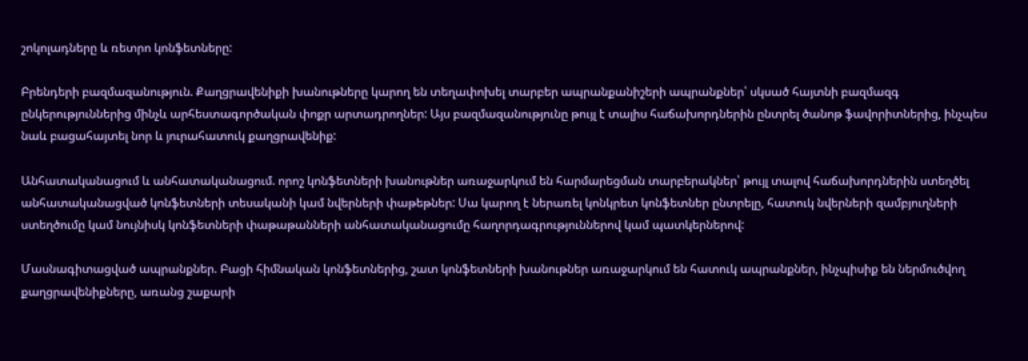շոկոլադները և ռետրո կոնֆետները:

Բրենդերի բազմազանություն. Քաղցրավենիքի խանութները կարող են տեղափոխել տարբեր ապրանքանիշերի ապրանքներ՝ սկսած հայտնի բազմազգ ընկերություններից մինչև արհեստագործական փոքր արտադրողներ: Այս բազմազանությունը թույլ է տալիս հաճախորդներին ընտրել ծանոթ ֆավորիտներից, ինչպես նաև բացահայտել նոր և յուրահատուկ քաղցրավենիք:

Անհատականացում և անհատականացում. որոշ կոնֆետների խանութներ առաջարկում են հարմարեցման տարբերակներ՝ թույլ տալով հաճախորդներին ստեղծել անհատականացված կոնֆետների տեսականի կամ նվերների փաթեթներ: Սա կարող է ներառել կոնկրետ կոնֆետներ ընտրելը, հատուկ նվերների զամբյուղների ստեղծումը կամ նույնիսկ կոնֆետների փաթաթանների անհատականացումը հաղորդագրություններով կամ պատկերներով:

Մասնագիտացված ապրանքներ. Բացի հիմնական կոնֆետներից, շատ կոնֆետների խանութներ առաջարկում են հատուկ ապրանքներ, ինչպիսիք են ներմուծվող քաղցրավենիքները, առանց շաքարի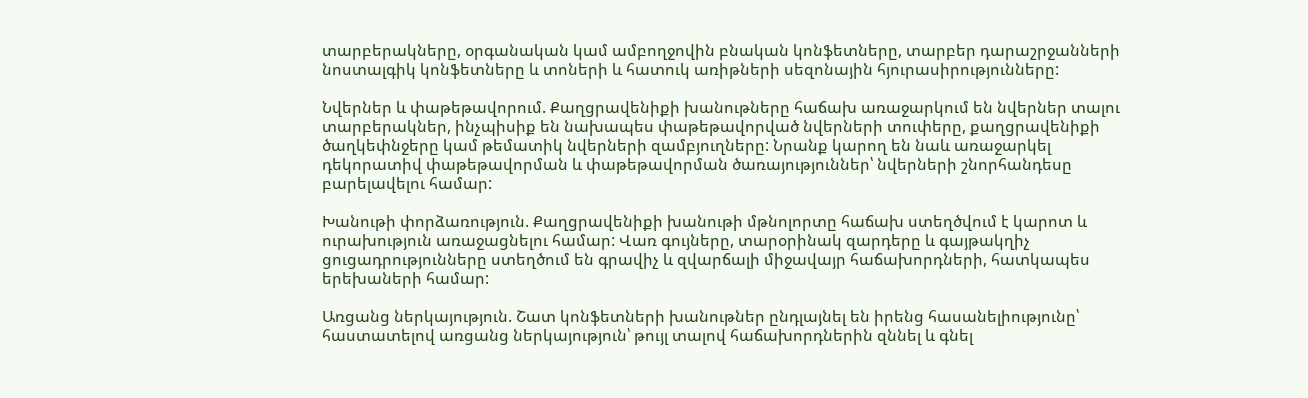տարբերակները, օրգանական կամ ամբողջովին բնական կոնֆետները, տարբեր դարաշրջանների նոստալգիկ կոնֆետները և տոների և հատուկ առիթների սեզոնային հյուրասիրությունները:

Նվերներ և փաթեթավորում. Քաղցրավենիքի խանութները հաճախ առաջարկում են նվերներ տալու տարբերակներ, ինչպիսիք են նախապես փաթեթավորված նվերների տուփերը, քաղցրավենիքի ծաղկեփնջերը կամ թեմատիկ նվերների զամբյուղները: Նրանք կարող են նաև առաջարկել դեկորատիվ փաթեթավորման և փաթեթավորման ծառայություններ՝ նվերների շնորհանդեսը բարելավելու համար:

Խանութի փորձառություն. Քաղցրավենիքի խանութի մթնոլորտը հաճախ ստեղծվում է կարոտ և ուրախություն առաջացնելու համար: Վառ գույները, տարօրինակ զարդերը և գայթակղիչ ցուցադրությունները ստեղծում են գրավիչ և զվարճալի միջավայր հաճախորդների, հատկապես երեխաների համար:

Առցանց ներկայություն. Շատ կոնֆետների խանութներ ընդլայնել են իրենց հասանելիությունը՝ հաստատելով առցանց ներկայություն՝ թույլ տալով հաճախորդներին զննել և գնել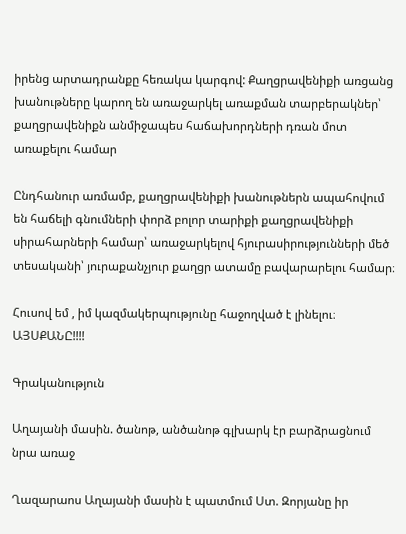իրենց արտադրանքը հեռակա կարգով: Քաղցրավենիքի առցանց խանութները կարող են առաջարկել առաքման տարբերակներ՝ քաղցրավենիքն անմիջապես հաճախորդների դռան մոտ առաքելու համար

Ընդհանուր առմամբ, քաղցրավենիքի խանութներն ապահովում են հաճելի գնումների փորձ բոլոր տարիքի քաղցրավենիքի սիրահարների համար՝ առաջարկելով հյուրասիրությունների մեծ տեսականի՝ յուրաքանչյուր քաղցր ատամը բավարարելու համար։

Հուսով եմ , իմ կազմակերպությունը հաջողված է լինելու։ ԱՅՍՔԱՆԸ!!!!

Գրականություն

Աղայանի մասին. ծանոթ, անծանոթ գլխարկ էր բարձրացնում նրա առաջ

Ղազարաոս Աղայանի մասին է պատմում Ստ. Զորյանը իր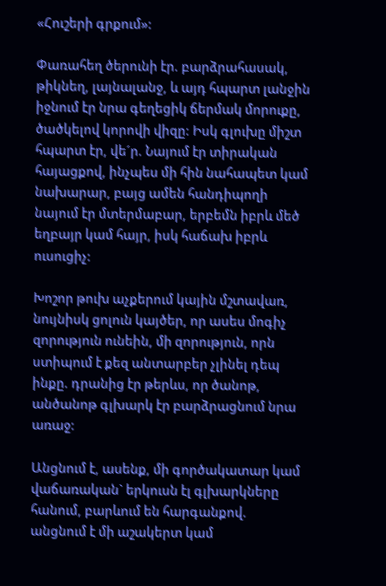«Հուշերի գրքում»:

Փառահեղ ծերունի էր. բարձրահասակ, թիկնեղ, լայնալանջ, և այդ հպարտ լանջին իջնում էր նրա գեղեցիկ ճերմակ մորուքը, ծածկելով կորովի վիզը: Իսկ գլուխը միշտ հպարտ էր, վե´ր. Նայում էր տիրական հայացքով, ինչպես մի հին նահապետ կամ նախարար, բայց ամեն հանդիպողի նայում էր մտերմաբար, երբեմն իբրև մեծ եղբայր կամ հայր, իսկ հաճախ իբրև ուսուցիչ:

Խոշոր թուխ աչքերում կային մշտավառ, նույնիսկ ցոլուն կայծեր, որ ասես մոգիչ զորություն ունեին, մի զորություն, որն ստիպում է քեզ անտարբեր չլինել դեպ ինքը. դրանից էր թերևս, որ ծանոթ, անծանոթ գլխարկ էր բարձրացնում նրա առաջ:

Անցնում է, ասենք, մի գործակատար կամ վաճառական` երկուսն էլ գլխարկները հանում, բարևում են հարգանքով. անցնում է մի աշակերտ կամ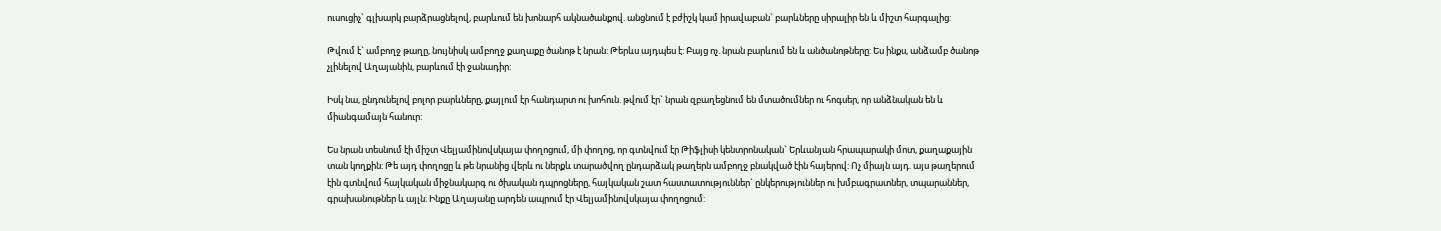ուսուցիչ` գլխարկ բարձրացնելով, բարևում են խոնարհ ակնածանքով. անցնում է բժիշկ կամ իրավաբան` բարևները սիրալիր են և միշտ հարգալից:

Թվում է` ամբողջ թաղը, նույնիսկ ամբողջ քաղաքը ծանոթ է նրան: Թերևս այդպես է: Բայց ոչ. նրան բարևում են և անծանոթները: Ես ինքս, անձամբ ծանոթ չլինելով Աղայանին, բարևում էի ջանադիր:

Իսկ նա, ընդունելով բոլոր բարևները, քայլում էր հանդարտ ու խոհուն. թվում էր` նրան զբաղեցնում են մտածումներ ու հոգսեր, որ անձնական են և միանգամայն հանուր:

Ես նրան տեսնում էի միշտ Վելյամինովսկայա փողոցում, մի փողոց, որ գտնվում էր Թիֆլիսի կենտրոնական` Երևանյան հրապարակի մոտ, քաղաքային տան կողքին: Թե այդ փողոցը և թե նրանից վերև ու ներքև տարածվող ընդարձակ թաղերն ամբողջ բնակված էին հայերով: Ոչ միայն այդ. այս թաղերում էին գտնվում հայկական միջնակարգ ու ծխական դպրոցները, հայկական շատ հաստատություններ` ընկերություններ ու խմբագրատներ, տպարաններ, գրախանութներ և այլն: Ինքը Աղայանը արդեն ապրում էր Վելյամինովսկայա փողոցում: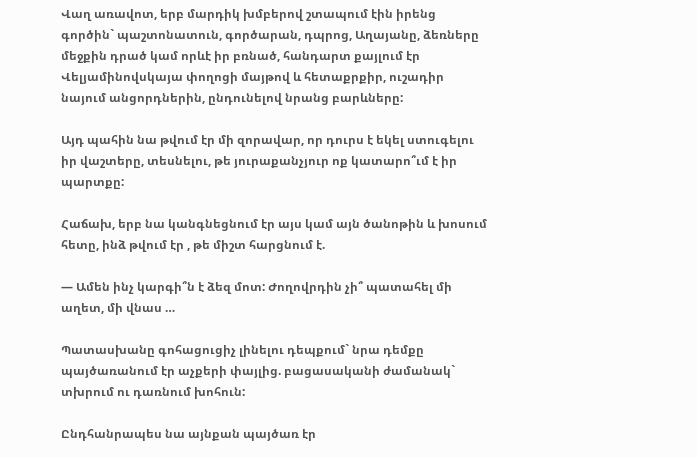Վաղ առավոտ, երբ մարդիկ խմբերով շտապում էին իրենց գործին` պաշտոնատուն, գործարան, դպրոց, Աղայանը, ձեռները մեջքին դրած կամ որևէ իր բռնած, հանդարտ քայլում էր Վելյամինովսկայա փողոցի մայթով և հետաքրքիր, ուշադիր նայում անցորդներին, ընդունելով նրանց բարևները:

Այդ պահին նա թվում էր մի զորավար, որ դուրս է եկել ստուգելու իր վաշտերը, տեսնելու, թե յուրաքանչյուր ոք կատարո՞ւմ է իր պարտքը:

Հաճախ, երբ նա կանգնեցնում էր այս կամ այն ծանոթին և խոսում հետը, ինձ թվում էր , թե միշտ հարցնում է.

— Ամեն ինչ կարգի՞ն է ձեզ մոտ: Ժողովրդին չի՞ պատահել մի աղետ, մի վնաս …

Պատասխանը գոհացուցիչ լինելու դեպքում` նրա դեմքը պայծառանում էր աչքերի փայլից. բացասականի ժամանակ` տխրում ու դառնում խոհուն:

Ընդհանրապես նա այնքան պայծառ էր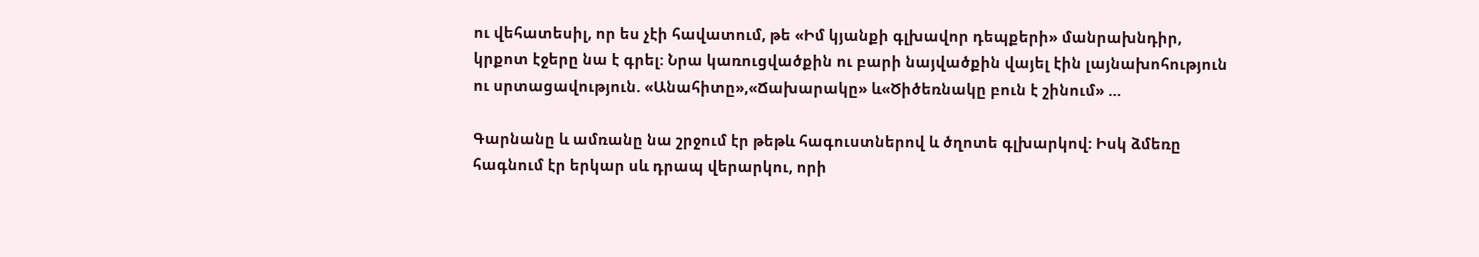ու վեհատեսիլ, որ ես չէի հավատում, թե «Իմ կյանքի գլխավոր դեպքերի» մանրախնդիր, կրքոտ էջերը նա է գրել: Նրա կառուցվածքին ու բարի նայվածքին վայել էին լայնախոհություն ու սրտացավություն. «Անահիտը»,«Ճախարակը» և«Ծիծեռնակը բուն է շինում» …

Գարնանը և ամռանը նա շրջում էր թեթև հագուստներով և ծղոտե գլխարկով: Իսկ ձմեռը հագնում էր երկար սև դրապ վերարկու, որի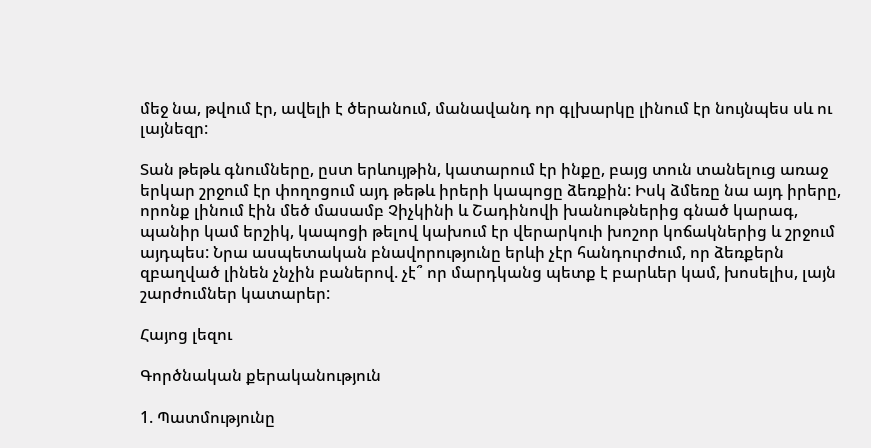մեջ նա, թվում էր, ավելի է ծերանում, մանավանդ որ գլխարկը լինում էր նույնպես սև ու լայնեզր:

Տան թեթև գնումները, ըստ երևույթին, կատարում էր ինքը, բայց տուն տանելուց առաջ երկար շրջում էր փողոցում այդ թեթև իրերի կապոցը ձեռքին: Իսկ ձմեռը նա այդ իրերը, որոնք լինում էին մեծ մասամբ Չիչկինի և Շադինովի խանութներից գնած կարագ, պանիր կամ երշիկ, կապոցի թելով կախում էր վերարկուի խոշոր կոճակներից և շրջում այդպես: Նրա ասպետական բնավորությունը երևի չէր հանդուրժում, որ ձեռքերն զբաղված լինեն չնչին բաներով. չէ՞ որ մարդկանց պետք է բարևեր կամ, խոսելիս, լայն շարժումներ կատարեր:

Հայոց լեզու

Գործնական քերականություն

1. Պատմությունը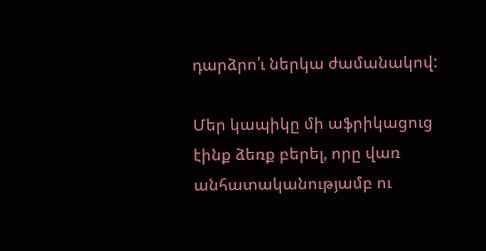դարձրո՛ւ ներկա ժամանակով:

Մեր կապիկը մի աֆրիկացուց էինք ձեռք բերել, որը վառ անհատականությամբ ու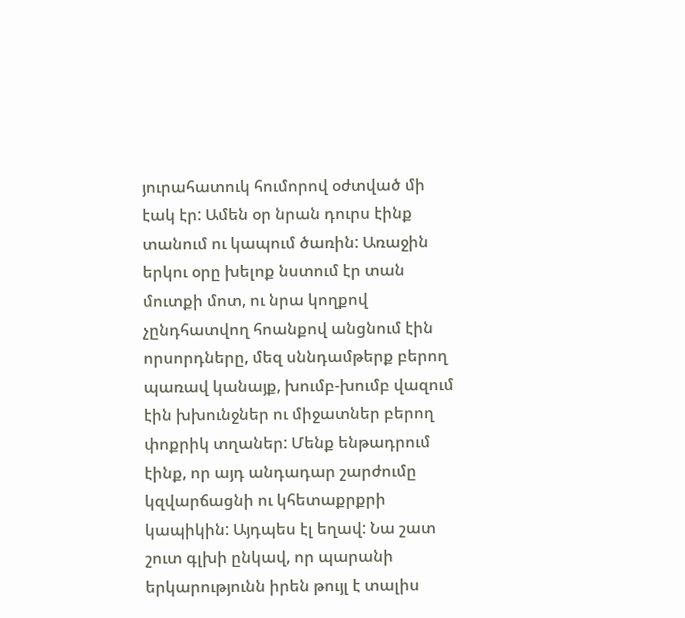յուրահատուկ հումորով օժտված մի էակ էր: Ամեն օր նրան դուրս էինք տանում ու կապում ծառին: Առաջին երկու օրը խելոք նստում էր տան մուտքի մոտ, ու նրա կողքով չընդհատվող հոանքով անցնում էին որսորդները, մեզ սննդամթերք բերող պառավ կանայք, խումբ-խումբ վազում էին խխունջներ ու միջատներ բերող փոքրիկ տղաներ: Մենք ենթադրում էինք, որ այդ անդադար շարժումը կզվարճացնի ու կհետաքրքրի կապիկին: Այդպես էլ եղավ: Նա շատ շուտ գլխի ընկավ, որ պարանի երկարությունն իրեն թույլ է տալիս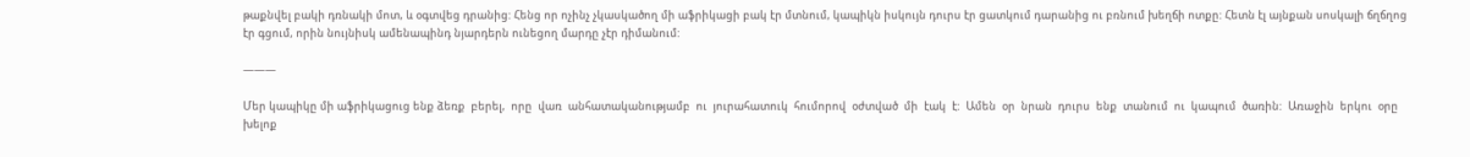թաքնվել բակի դռնակի մոտ, և օգտվեց դրանից: Հենց որ ոչինչ չկասկածող մի աֆրիկացի բակ էր մտնում, կապիկն իսկույն դուրս էր ցատկում դարանից ու բռնում խեղճի ոտքը: Հետն էլ այնքան սոսկալի ճղճղոց էր գցում, որին նույնիսկ ամենապինդ նյարդերն ունեցող մարդը չէր դիմանում:

———

Մեր կապիկը մի աֆրիկացուց ենք ձեռք  բերել,  որը  վառ  անհատականությամբ  ու  յուրահատուկ  հումորով  օժտված  մի  էակ  է:  Ամեն  օր  նրան  դուրս  ենք  տանում  ու  կապում  ծառին:  Առաջին  երկու  օրը  խելոք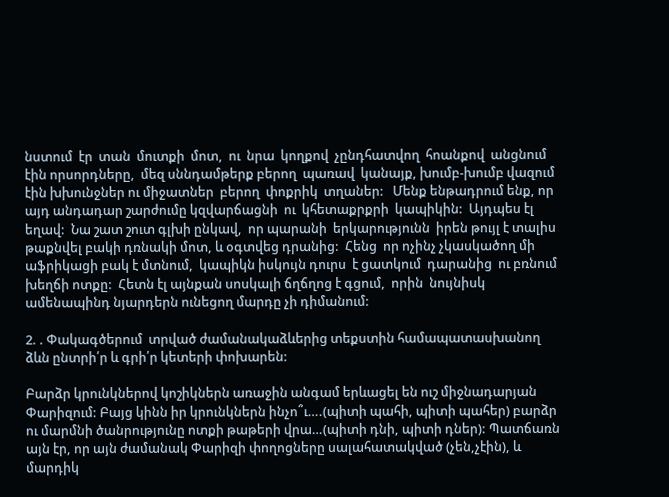նստում  էր  տան  մուտքի  մոտ,  ու  նրա  կողքով  չընդհատվող  հոանքով  անցնում էին որսորդները,  մեզ սննդամթերք բերող  պառավ  կանայք, խումբ-խումբ վազում էին խխունջներ ու միջատներ  բերող  փոքրիկ  տղաներ:   Մենք ենթադրում ենք, որ այդ անդադար շարժումը կզվարճացնի  ու  կհետաքրքրի  կապիկին:  Այդպես էլ եղավ:  Նա շատ շուտ գլխի ընկավ,  որ պարանի  երկարությունն  իրեն թույլ է տալիս թաքնվել բակի դռնակի մոտ, և օգտվեց դրանից:  Հենց  որ ոչինչ չկասկածող մի աֆրիկացի բակ է մտնում,  կապիկն իսկույն դուրս  է ցատկում  դարանից  ու բռնում խեղճի ոտքը:  Հետն էլ այնքան սոսկալի ճղճղոց է գցում,  որին  նույնիսկ  ամենապինդ նյարդերն ունեցող մարդը չի դիմանում:

2. . Փակագծերում  տրված ժամանակաձևերից տեքստին համապատասխանող ձևն ընտրի՛ր և գրի՛ր կետերի փոխարեն:

Բարձր կրունկներով կոշիկներն առաջին անգամ երևացել են ուշ միջնադարյան Փարիզում: Բայց կինն իր կրունկներն ինչո՞ւ….(պիտի պահի, պիտի պահեր) բարձր ու մարմնի ծանրությունը ոտքի թաթերի վրա…(պիտի դնի, պիտի դներ): Պատճառն այն էր, որ այն ժամանակ Փարիզի փողոցները սալահատակված (չեն,չէին), և մարդիկ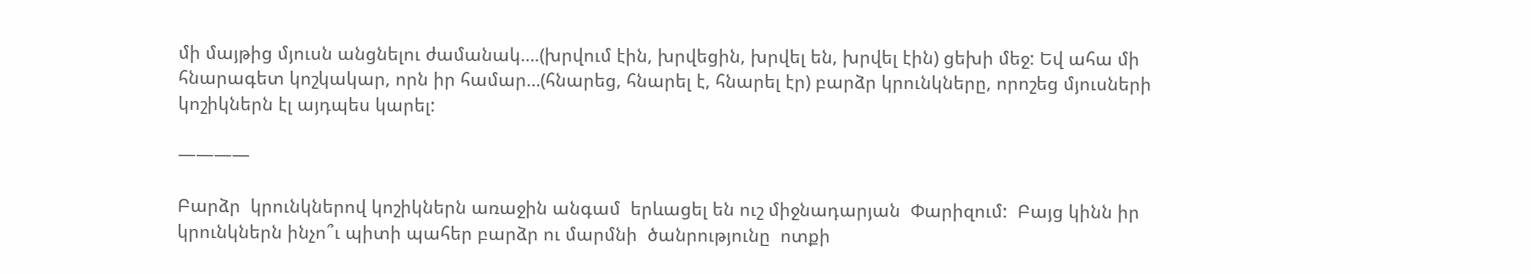մի մայթից մյուսն անցնելու ժամանակ….(խրվում էին, խրվեցին, խրվել են, խրվել էին) ցեխի մեջ: Եվ ահա մի հնարագետ կոշկակար, որն իր համար…(հնարեց, հնարել է, հնարել էր) բարձր կրունկները, որոշեց մյուսների կոշիկներն էլ այդպես կարել:

————

Բարձր  կրունկներով կոշիկներն առաջին անգամ  երևացել են ուշ միջնադարյան  Փարիզում:  Բայց կինն իր կրունկներն ինչո՞ւ պիտի պահեր բարձր ու մարմնի  ծանրությունը  ոտքի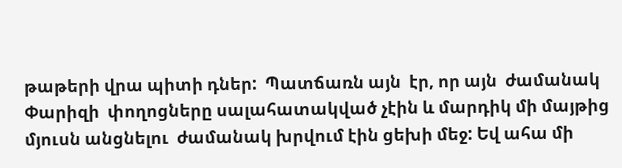թաթերի վրա պիտի դներ:  Պատճառն այն  էր, որ այն  ժամանակ  Փարիզի  փողոցները սալահատակված չէին և մարդիկ մի մայթից  մյուսն անցնելու  ժամանակ խրվում էին ցեխի մեջ: Եվ ահա մի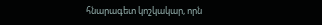հնարագետ կոշկակար, որն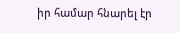իր համար հնարել էր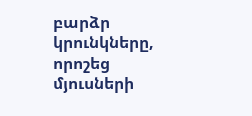բարձր կրունկները, որոշեց մյուսների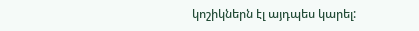կոշիկներն էլ այդպես կարել: